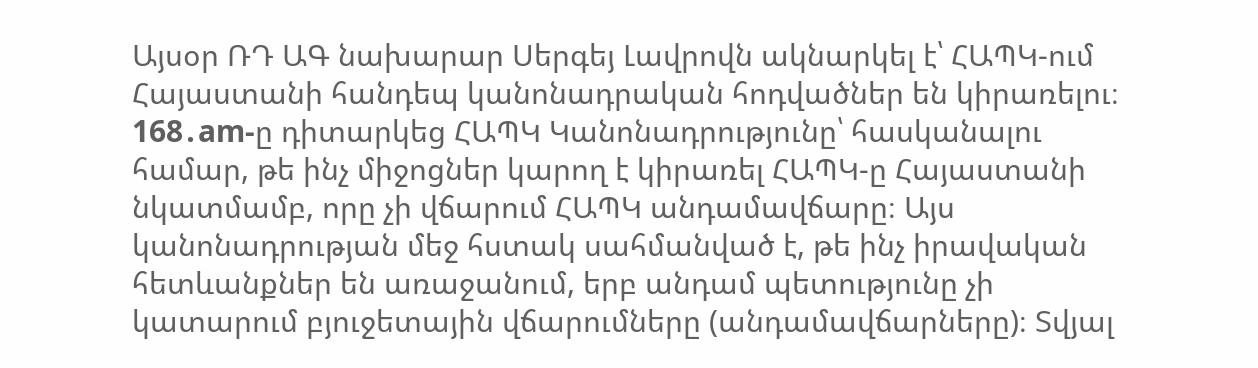Այսօր ՌԴ ԱԳ նախարար Սերգեյ Լավրովն ակնարկել է՝ ՀԱՊԿ-ում Հայաստանի հանդեպ կանոնադրական հոդվածներ են կիրառելու։
168․am-ը դիտարկեց ՀԱՊԿ Կանոնադրությունը՝ հասկանալու համար, թե ինչ միջոցներ կարող է կիրառել ՀԱՊԿ-ը Հայաստանի նկատմամբ, որը չի վճարում ՀԱՊԿ անդամավճարը։ Այս կանոնադրության մեջ հստակ սահմանված է, թե ինչ իրավական հետևանքներ են առաջանում, երբ անդամ պետությունը չի կատարում բյուջետային վճարումները (անդամավճարները)։ Տվյալ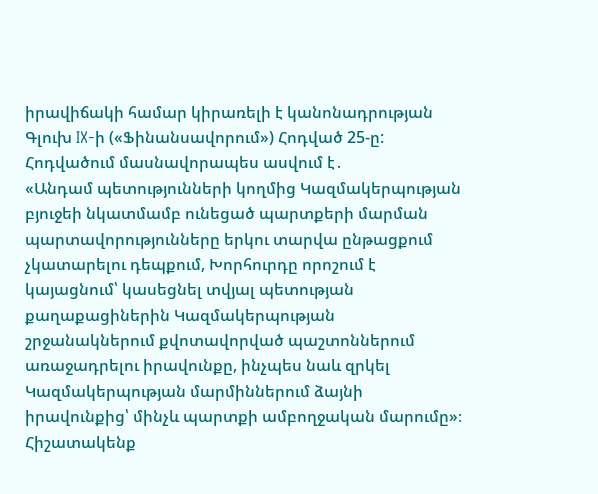իրավիճակի համար կիրառելի է կանոնադրության Գլուխ IX-ի («Ֆինանսավորում») Հոդված 25-ը: Հոդվածում մասնավորապես ասվում է․
«Անդամ պետությունների կողմից Կազմակերպության բյուջեի նկատմամբ ունեցած պարտքերի մարման պարտավորությունները երկու տարվա ընթացքում չկատարելու դեպքում, Խորհուրդը որոշում է կայացնում՝ կասեցնել տվյալ պետության քաղաքացիներին Կազմակերպության շրջանակներում քվոտավորված պաշտոններում առաջադրելու իրավունքը, ինչպես նաև զրկել Կազմակերպության մարմիններում ձայնի իրավունքից՝ մինչև պարտքի ամբողջական մարումը»։
Հիշատակենք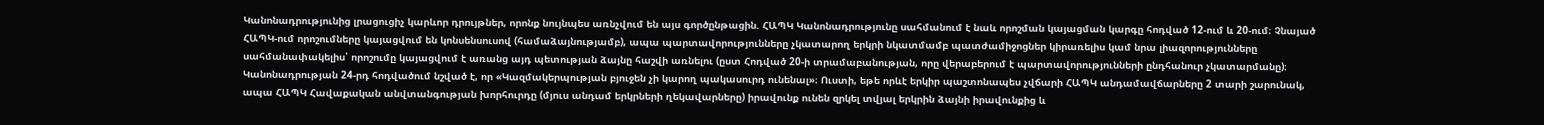Կանոնադրությունից լրացուցիչ կարևոր դրույթներ, որոնք նույնպես առնչվում են այս գործընթացին. ՀԱՊԿ Կանոնադրությունը սահմանում է նաև որոշման կայացման կարգը հոդված 12-ում և 20-ում։ Չնայած ՀԱՊԿ-ում որոշումները կայացվում են կոնսենսուսով (համաձայնությամբ), ապա պարտավորությունները չկատարող երկրի նկատմամբ պատժամիջոցներ կիրառելիս կամ նրա լիազորությունները սահմանափակելիս՝ որոշումը կայացվում է առանց այդ պետության ձայնը հաշվի առնելու (ըստ Հոդված 20-ի տրամաբանության, որը վերաբերում է պարտավորությունների ընդհանուր չկատարմանը)։ Կանոնադրության 24-րդ հոդվածում նշված է, որ «Կազմակերպության բյուջեն չի կարող պակասուրդ ունենալ»։ Ուստի, եթե որևէ երկիր պաշտոնապես չվճարի ՀԱՊԿ անդամավճարները 2 տարի շարունակ, ապա ՀԱՊԿ Հավաքական անվտանգության խորհուրդը (մյուս անդամ երկրների ղեկավարները) իրավունք ունեն զրկել տվյալ երկրին ձայնի իրավունքից և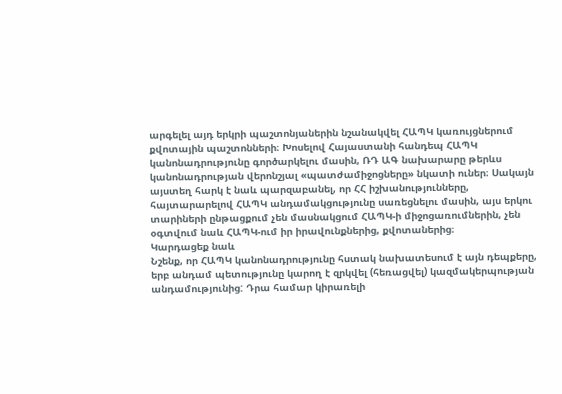արգելել այդ երկրի պաշտոնյաներին նշանակվել ՀԱՊԿ կառույցներում քվոտային պաշտոնների։ Խոսելով Հայաստանի հանդեպ ՀԱՊԿ կանոնադրությունը գործարկելու մասին, ՌԴ ԱԳ նախարարը թերևս կանոնադրության վերոնշյալ «պատժամիջոցները» նկատի ուներ։ Սակայն այստեղ հարկ է նաև պարզաբանել, որ ՀՀ իշխանությունները, հայտարարելով ՀԱՊԿ անդամակցությունը սառեցնելու մասին, այս երկու տարիների ընթացքում չեն մասնակցում ՀԱՊԿ-ի միջոցառումներին, չեն օգտվում նաև ՀԱՊԿ-ում իր իրավունքներից, քվոտաներից։
Կարդացեք նաև
Նշենք, որ ՀԱՊԿ կանոնադրությունը հստակ նախատեսում է այն դեպքերը, երբ անդամ պետությունը կարող է զրկվել (հեռացվել) կազմակերպության անդամությունից: Դրա համար կիրառելի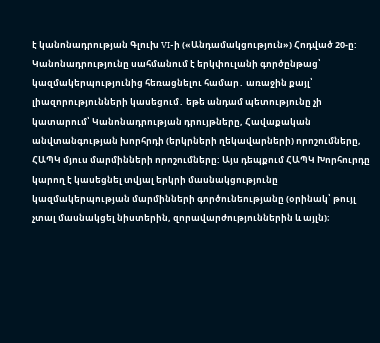է կանոնադրության Գլուխ VI-ի («Անդամակցություն») Հոդված 20-ը: Կանոնադրությունը սահմանում է երկփուլանի գործընթաց՝ կազմակերպությունից հեռացնելու համար․ առաջին քայլ՝ լիազորությունների կասեցում․ եթե անդամ պետությունը չի կատարում՝ Կանոնադրության դրույթները, Հավաքական անվտանգության խորհրդի (երկրների ղեկավարների) որոշումները, ՀԱՊԿ մյուս մարմինների որոշումները: Այս դեպքում ՀԱՊԿ Խորհուրդը կարող է կասեցնել տվյալ երկրի մասնակցությունը կազմակերպության մարմինների գործունեությանը (օրինակ՝ թույլ չտալ մասնակցել նիստերին, զորավարժություններին և այլն)։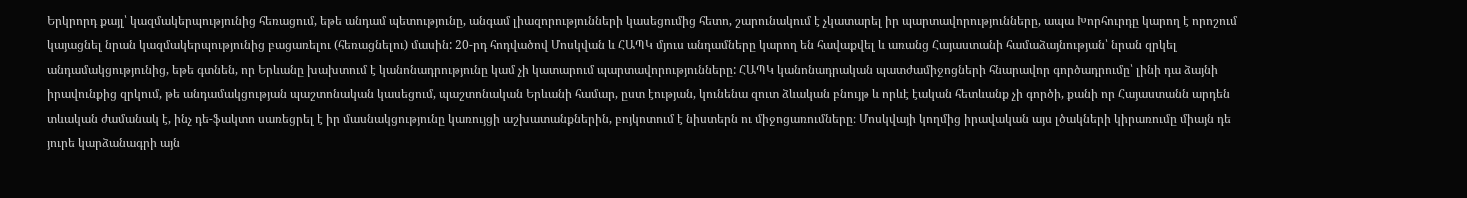Երկրորդ քայլ՝ կազմակերպությունից հեռացում, եթե անդամ պետությունը, անգամ լիազորությունների կասեցումից հետո, շարունակում է չկատարել իր պարտավորությունները, ապա Խորհուրդը կարող է որոշում կայացնել նրան կազմակերպությունից բացառելու (հեռացնելու) մասին: 20-րդ հոդվածով Մոսկվան և ՀԱՊԿ մյուս անդամները կարող են հավաքվել և առանց Հայաստանի համաձայնության՝ նրան զրկել անդամակցությունից, եթե գտնեն, որ Երևանը խախտում է կանոնադրությունը կամ չի կատարում պարտավորությունները: ՀԱՊԿ կանոնադրական պատժամիջոցների հնարավոր գործադրումը՝ լինի դա ձայնի իրավունքից զրկում, թե անդամակցության պաշտոնական կասեցում, պաշտոնական Երևանի համար, ըստ էության, կունենա զուտ ձևական բնույթ և որևէ էական հետևանք չի գործի, քանի որ Հայաստանն արդեն տևական ժամանակ է, ինչ դե-ֆակտո սառեցրել է իր մասնակցությունը կառույցի աշխատանքներին, բոյկոտում է նիստերն ու միջոցառումները։ Մոսկվայի կողմից իրավական այս լծակների կիրառումը միայն դե յուրե կարձանագրի այն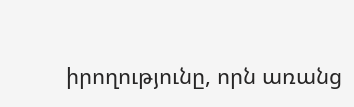իրողությունը, որն առանց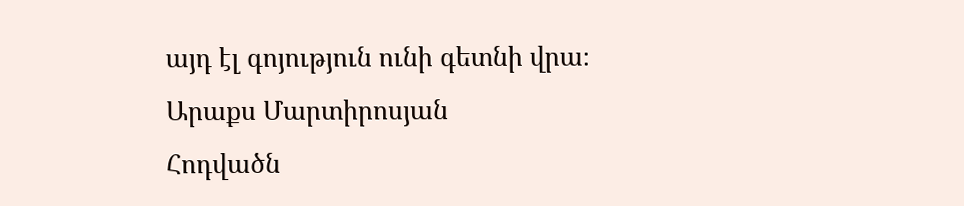այդ էլ գոյություն ունի գետնի վրա։
Արաքս Մարտիրոսյան
Հոդվածն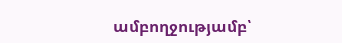ամբողջությամբ՝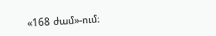«168 ժամ»-ում։